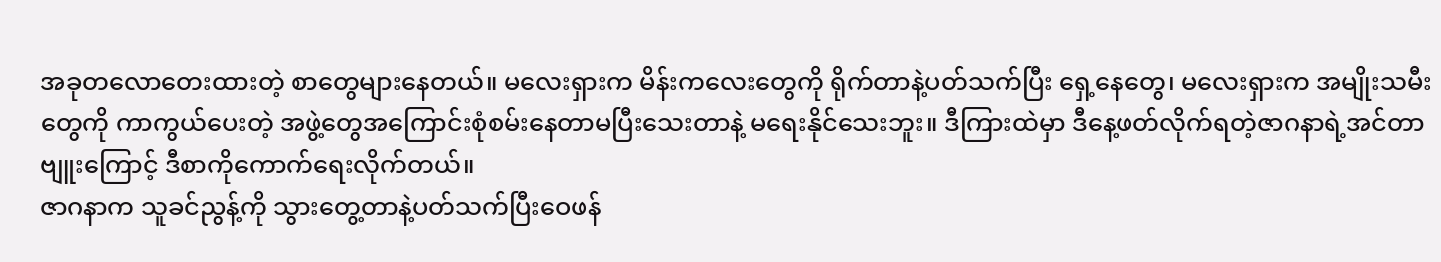အခုတလောတေးထားတဲ့ စာတွေများနေတယ်။ မလေးရှားက မိန်းကလေးတွေကို ရိုက်တာနဲ့ပတ်သက်ပြီး ရှေ့နေတွေ၊ မလေးရှားက အမျိုးသမီးတွေကို ကာကွယ်ပေးတဲ့ အဖွဲ့တွေအကြောင်းစုံစမ်းနေတာမပြီးသေးတာနဲ့ မရေးနိုင်သေးဘူး။ ဒီကြားထဲမှာ ဒီနေ့ဖတ်လိုက်ရတဲ့ဇာဂနာရဲ့အင်တာဗျူးကြောင့် ဒီစာကိုကောက်ရေးလိုက်တယ်။
ဇာဂနာက သူခင်ညွန့်ကို သွားတွေ့တာနဲ့ပတ်သက်ပြီးဝေဖန်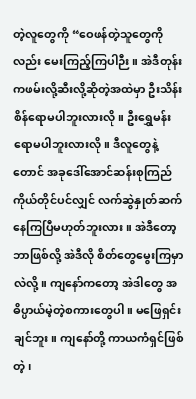တဲ့လူတွေကို “ဝေဖန်တဲ့သူတွေကိုလည်း မေးကြည့်ကြပါဉီး။ အဲဒီတုန်းကဖမ်းလို့ဆီးလို့ဆိုတဲ့အထဲမှာ ဦးသိန်းစိန်ရောမပါဘူးလားလို။ ဦးရွှေမန်းရောမပါဘူးလားလို။ ဒီလူတွေနဲ့တောင် အခုဒေါ်အောင်ဆန်းစုကြည်ကိုယ်တိုင်ပင်လျှင် လက်ဆွဲနှုတ်ဆက်နေကြပြီမဟုတ်ဘူးလား။ အဲဒီတော့ ဘာဖြစ်လို့ အဲဒီလို စိတ်တွေမွေးကြမှာလဲလို့။ ကျနော်ကတော့ အဲဒါတွေ အဓိပ္ပာယ်မဲ့တဲ့စကားတွေပါ။ မဖြေရှင်းချင်ဘူး။ ကျနော်တို့ ကာယကံရှင်ဖြစ်တဲ့၊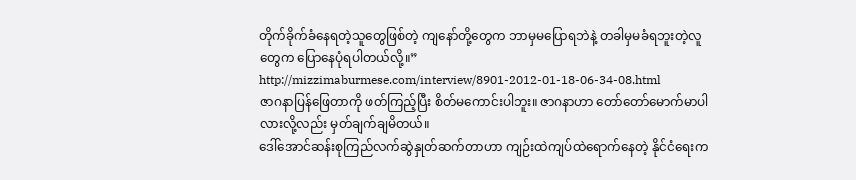တိုက်ခိုက်ခံနေရတဲ့သူတွေဖြစ်တဲ့ ကျနော်တို့တွေက ဘာမှမပြောရဘဲနဲ့ တခါမှမခံရဘူးတဲ့လူတွေက ပြောနေပုံရပါတယ်လို့။”
http://mizzimaburmese.com/interview/8901-2012-01-18-06-34-08.html
ဇာဂနာပြန်ဖြေတာကို ဖတ်ကြည့်ပြီး စိတ်မကောင်းပါဘူး။ ဇာဂနာဟာ တော်တော်မောက်မာပါလားလို့လည်း မှတ်ချက်ချမိတယ်။
ဒေါ်အောင်ဆန်းစုကြည်လက်ဆွဲနှုတ်ဆက်တာဟာ ကျဉ်းထဲကျပ်ထဲရောက်နေတဲ့ နိုင်ငံရေးက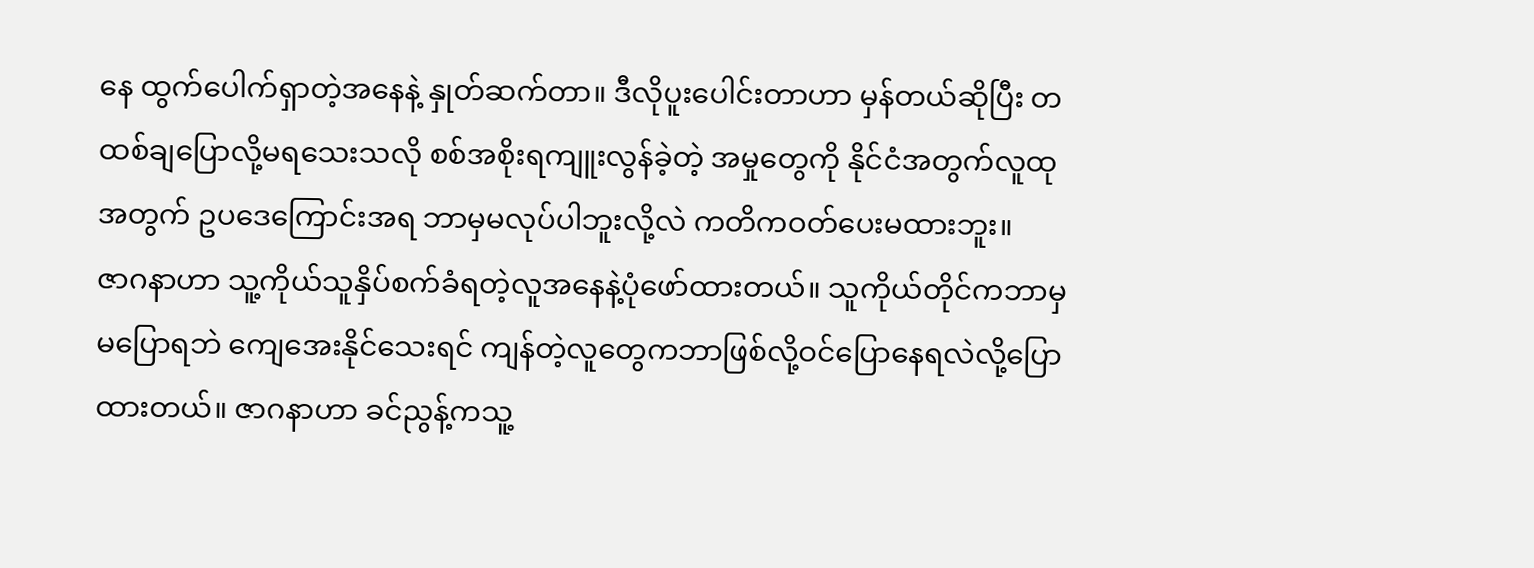နေ ထွက်ပေါက်ရှာတဲ့အနေနဲ့ နှုတ်ဆက်တာ။ ဒီလိုပူးပေါင်းတာဟာ မှန်တယ်ဆိုပြီး တထစ်ချပြောလို့မရသေးသလို စစ်အစိုးရကျူးလွန်ခဲ့တဲ့ အမှုတွေကို နိုင်ငံအတွက်လူထုအတွက် ဥပဒေကြောင်းအရ ဘာမှမလုပ်ပါဘူးလို့လဲ ကတိကဝတ်ပေးမထားဘူး။
ဇာဂနာဟာ သူ့ကိုယ်သူနှိပ်စက်ခံရတဲ့လူအနေနဲ့ပုံဖော်ထားတယ်။ သူကိုယ်တိုင်ကဘာမှမပြောရဘဲ ကျေအေးနိုင်သေးရင် ကျန်တဲ့လူတွေကဘာဖြစ်လို့ဝင်ပြောနေရလဲလို့ပြောထားတယ်။ ဇာဂနာဟာ ခင်ညွန့်ကသူ့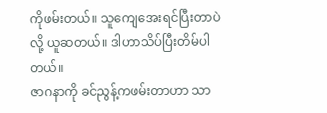ကိုဖမ်းတယ်။ သူကျေအေးရင်ပြီးတာပဲလို့ ယူဆတယ်။ ဒါဟာသိပ်ပြီးတိမ်ပါတယ်။
ဇာဂနာကို ခင်ညွန့်ကဖမ်းတာဟာ သာ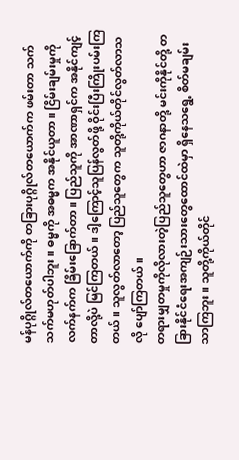မန်ပုဂ္ဂိုလ်တယောက်ကို တခြားပုဂ္ဂိုလ်တယောက်က ဖမ်းတာ သက်သက်မဟုတ်ပါဘူး။ ဓမ္မကို အဓမ္မက အနိုင်ယူတာ။ ငြိမ်းချမ်းမှုကို လက်နက်က ခြိမ်းခြောက်တာ။ ပြည်သူကို အာဏာရှင်က အနိုင်ကျင့်တာလို့ပဲ မြင်ကြတယ်။ ဒါ့ကြောင့်သူပြန်လွတ်ဖို့ ဝိုင်းပြီးကြိုးပမ်းကြတယ်။ သူလွတ်လာတော့ ပြည်သူတွေက သူတို့ကိုယ်တိုင်လွတ်လာသလို ပျော်ကြတယ်။
တရားမျှတမှုကိုလိုလားတဲ့ပြည်သူတွေဟာ ဇာဂနာတို့ မင်းကိုနိုင်တို့ တခြားနိုင်ငံရေးအကျဉ်းသားတွေထောင်ထဲမှာ ရှိနေသရွေ့ စိတ်မချမ်းသာကြဘူး။ သူတို့ကိုယ်တိုင်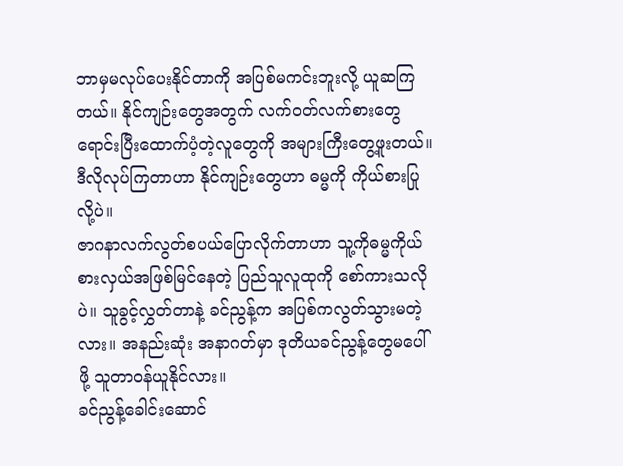ဘာမှမလုပ်ပေးနိုင်တာကို အပြစ်မကင်းဘူးလို့ ယူဆကြတယ်။ နိုင်ကျဉ်းတွေအတွက် လက်ဝတ်လက်စားတွေရောင်းပြီးထောက်ပံ့တဲ့လူတွေကို အများကြီးတွေ့ဖူးတယ်။ ဒီလိုလုပ်ကြတာဟာ နိုင်ကျဉ်းတွေဟာ ဓမ္မကို ကိုယ်စားပြုလို့ပဲ။
ဇာဂနာလက်လွတ်စပယ်ပြောလိုက်တာဟာ သူ့ကိုဓမ္မကိုယ်စားလှယ်အဖြစ်မြင်နေတဲ့ ပြည်သူလူထုကို စော်ကားသလိုပဲ။ သူခွင့်လွှတ်တာနဲ့ ခင်ညွန့်က အပြစ်ကလွတ်သွားမတဲ့လား။ အနည်းဆုံး အနာဂတ်မှာ ဒုတိယခင်ညွန့်တွေမပေါ်ဖို့ သူတာဝန်ယူနိုင်လား။
ခင်ညွန့်ခေါင်းဆောင်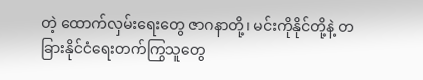တဲ့ ထောက်လှမ်းရေးတွေ ဇာဂနာတို့၊ မင်းကိုနိုင်တို့နဲ့ တခြားနိုင်ငံရေးတက်ကြွသူတွေ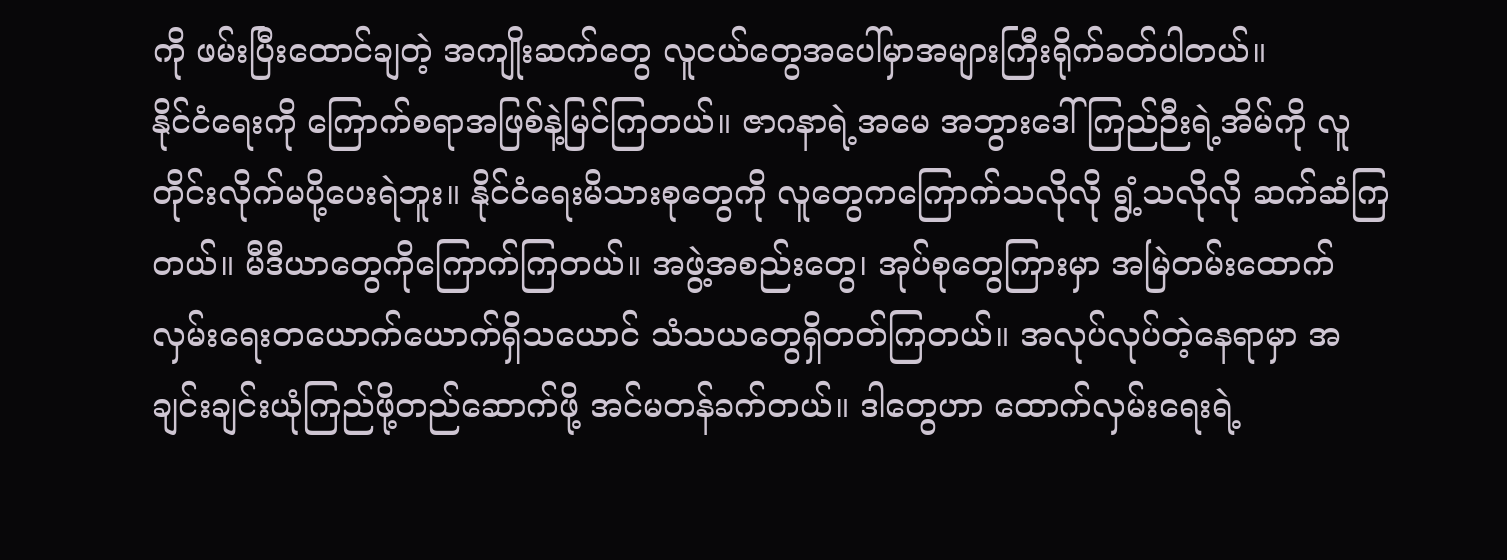ကို ဖမ်းပြီးထောင်ချတဲ့ အကျိုးဆက်တွေ လူငယ်တွေအပေါ်မှာအများကြီးရိုက်ခတ်ပါတယ်။
နိုင်ငံရေးကို ကြောက်စရာအဖြစ်နဲ့မြင်ကြတယ်။ ဇာဂနာရဲ့အမေ အဘွားဒေါ်ကြည်ဉီးရဲ့အိမ်ကို လူတိုင်းလိုက်မပို့ပေးရဲဘူး။ နိုင်ငံရေးမိသားစုတွေကို လူတွေကကြောက်သလိုလို ရွံ့သလိုလို ဆက်ဆံကြတယ်။ မီဒီယာတွေကိုကြောက်ကြတယ်။ အဖွဲ့အစည်းတွေ၊ အုပ်စုတွေကြားမှာ အမြဲတမ်းထောက်လှမ်းရေးတယောက်ယောက်ရှိသယောင် သံသယတွေရှိတတ်ကြတယ်။ အလုပ်လုပ်တဲ့နေရာမှာ အချင်းချင်းယုံကြည်ဖို့တည်ဆောက်ဖို့ အင်မတန်ခက်တယ်။ ဒါတွေဟာ ထောက်လှမ်းရေးရဲ့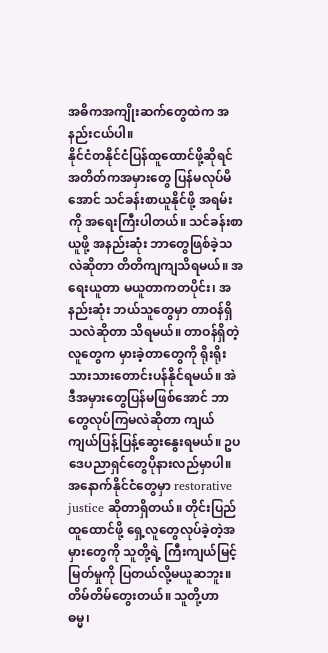အဓိကအကျိုးဆက်တွေထဲက အနည်းငယ်ပါ။
နိုင်ငံတနိုင်ငံပြန်ထူထောင်ဖို့ဆိုရင် အတိတ်ကအမှားတွေ ပြန်မလုပ်မိအောင် သင်ခန်းစာယူနိုင်ဖို့ အရမ်းကို အရေးကြီးပါတယ်။ သင်ခန်းစာယူဖို့ အနည်းဆုံး ဘာတွေဖြစ်ခဲ့သလဲဆိုတာ တိတိကျကျသိရမယ်။ အရေးယူတာ မယူတာကတပိုင်း၊ အနည်းဆုံး ဘယ်သူတွေမှာ တာဝန်ရှိသလဲဆိုတာ သိရမယ်။ တာဝန်ရှိတဲ့လူတွေက မှားခဲ့တာတွေကို ရိုးရိုးသားသားတောင်းပန်နိုင်ရမယ်။ အဲဒီအမှားတွေပြန်မဖြစ်အောင် ဘာတွေလုပ်ကြမလဲဆိုတာ ကျယ်ကျယ်ပြန့်ပြန့်ဆွေးနွေးရမယ်။ ဥပဒေပညာရှင်တွေပိုနားလည်မှာပါ။ အနောက်နိုင်ငံတွေမှာ restorative justice ဆိုတာရှိတယ်။ တိုင်းပြည်ထူထောင်ဖို့ ရှေ့လူတွေလုပ်ခဲ့တဲ့အမှားတွေကို သူတို့ရဲ့ ကြီးကျယ်မြင့်မြတ်မှုကို ပြတယ်လို့မယူဆဘူး။ တိမ်တိမ်တွေးတယ်။ သူတို့ဟာ ဓမ္မ၊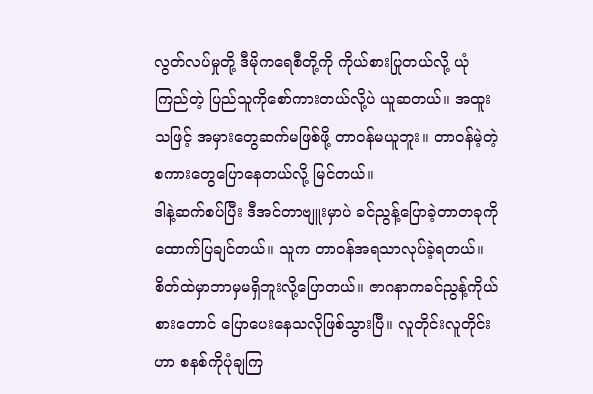လွတ်လပ်မှုတို့ ဒီမိုကရေစီတို့ကို ကိုယ်စားပြုတယ်လို့ ယုံကြည်တဲ့ ပြည်သူကိုစော်ကားတယ်လို့ပဲ ယူဆတယ်။ အထူးသဖြင့် အမှားတွေဆက်မဖြစ်ဖို့ တာဝန်မယူဘူး။ တာဝန်မဲ့တဲ့စကားတွေပြောနေတယ်လို့ မြင်တယ်။
ဒါနဲ့ဆက်စပ်ပြီး ဒီအင်တာဗျူးမှာပဲ ခင်ညွန့်ပြောခဲ့တာတခုကို ထောက်ပြချင်တယ်။ သူက တာဝန်အရသာလုပ်ခဲ့ရတယ်။ စိတ်ထဲမှာဘာမှမရှိဘူးလို့ပြောတယ်။ ဇာဂနာကခင်ညွန့်ကိုယ်စားတောင် ပြောပေးနေသလိုဖြစ်သွားပြီ။ လူတိုင်းလူတိုင်းဟာ စနစ်ကိုပုံချကြ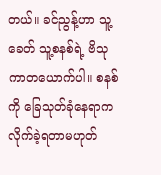တယ်။ ခင်ညွန့်ဟာ သူ့ခေတ် သူ့စနစ်ရဲ့ ဗိသုကာတယောက်ပါ။ စနစ်ကို ခြေသုတ်ခုံနေရာက လိုက်ခဲ့ရတာမဟုတ်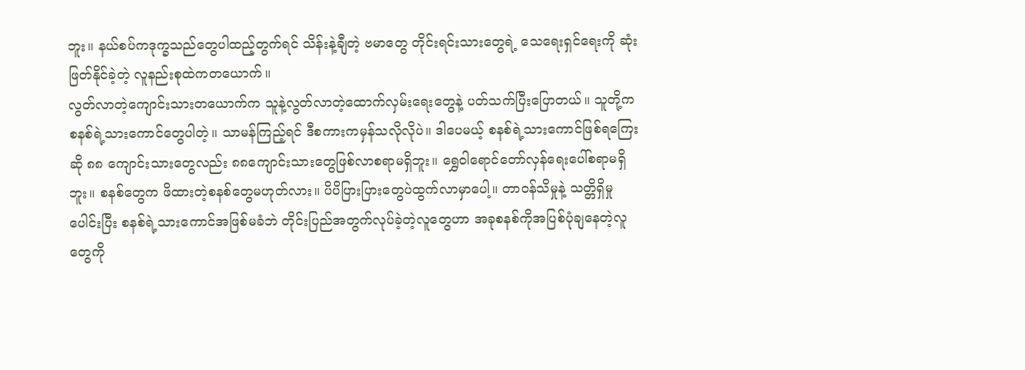ဘူး။ နယ်စပ်ကဒုက္ခသည်တွေပါထည့်တွက်ရင် သိန်းနဲ့ချီတဲ့ ဗမာတွေ တိုင်းရင်းသားတွေရဲ့ သေရေးရှင်ရေးကို ဆုံးဖြတ်နိုင်ခဲ့တဲ့ လူနည်းစုထဲကတယောက်။
လွတ်လာတဲ့ကျောင်းသားတယောက်က သူနဲ့လွတ်လာတဲ့ထောက်လှမ်းရေးတွေနဲ့ ပတ်သက်ပြီးပြောတယ်။ သူတို့က စနစ်ရဲ့သားကောင်တွေပါတဲ့။ သာမန်ကြည့်ရင် ဒီစကားကမှန်သလိုလိုပဲ။ ဒါပေမယ့် စနစ်ရဲ့သားကောင်ဖြစ်ရကြေးဆို ၈၈ ကျောင်းသားတွေလည်း ၈၈ကျောင်းသားတွေဖြစ်လာစရာမရှိဘူး။ ရွှေဝါရောင်တော်လှန်ရေးပေါ်စရာမရှိဘူး။ စနစ်တွေက ဖိထားတဲ့စနစ်တွေမဟုတ်လား။ ပိပိပြားပြားတွေပဲထွက်လာမှာပေါ့။ တာဝန်သိမှုနဲ့ သတ္တိရှိမှုပေါင်းပြီး စနစ်ရဲ့သားကောင်အဖြစ်မခံဘဲ တိုင်းပြည်အတွက်လုပ်ခဲ့တဲ့လူတွေဟာ အခုစနစ်ကိုအပြစ်ပုံချနေတဲ့လူတွေကို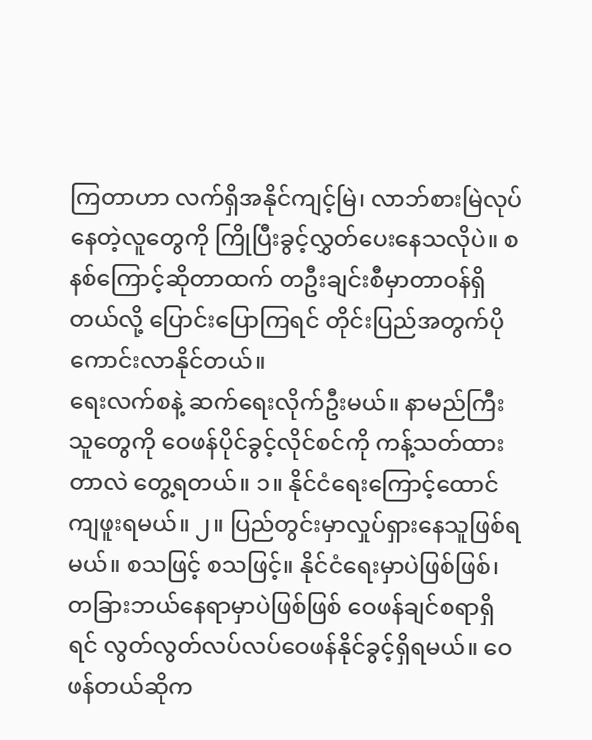ကြတာဟာ လက်ရှိအနိုင်ကျင့်မြဲ၊ လာဘ်စားမြဲလုပ်နေတဲ့လူတွေကို ကြိုပြီးခွင့်လွှတ်ပေးနေသလိုပဲ။ စနစ်ကြောင့်ဆိုတာထက် တဦးချင်းစီမှာတာဝန်ရှိတယ်လို့ ပြောင်းပြောကြရင် တိုင်းပြည်အတွက်ပိုကောင်းလာနိုင်တယ်။
ရေးလက်စနဲ့ ဆက်ရေးလိုက်ဦးမယ်။ နာမည်ကြီးသူတွေကို ဝေဖန်ပိုင်ခွင့်လိုင်စင်ကို ကန့်သတ်ထားတာလဲ တွေ့ရတယ်။ ၁။ နိုင်ငံရေးကြောင့်ထောင်ကျဖူးရမယ်။ ၂။ ပြည်တွင်းမှာလှုပ်ရှားနေသူဖြစ်ရမယ်။ စသဖြင့် စသဖြင့်။ နိုင်ငံရေးမှာပဲဖြစ်ဖြစ်၊ တခြားဘယ်နေရာမှာပဲဖြစ်ဖြစ် ဝေဖန်ချင်စရာရှိရင် လွတ်လွတ်လပ်လပ်ဝေဖန်နိုင်ခွင့်ရှိရမယ်။ ဝေဖန်တယ်ဆိုက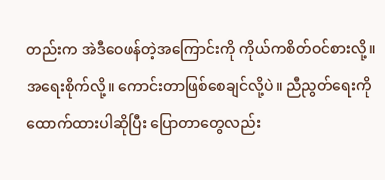တည်းက အဲဒီဝေဖန်တဲ့အကြောင်းကို ကိုယ်ကစိတ်ဝင်စားလို့။ အရေးစိုက်လို့။ ကောင်းတာဖြစ်စေချင်လို့ပဲ။ ညီညွတ်ရေးကိုထောက်ထားပါဆိုပြီး ပြောတာတွေလည်း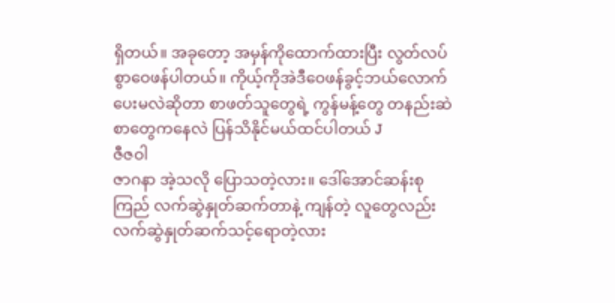ရှိတယ်။ အခုတော့ အမှန်ကိုထောက်ထားပြီး လွတ်လပ်စွာဝေဖန်ပါတယ်။ ကိုယ့်ကိုအဲဒီဝေဖန်ခွင့်ဘယ်လောက်ပေးမလဲဆိုတာ စာဖတ်သူတွေရဲ့ ကွန်မန့်တွေ တနည်းဆဲစာတွေကနေလဲ ပြန်သိနိုင်မယ်ထင်ပါတယ် J
ဇီဇဝါ
ဇာဂနာ အဲ့သလို ပြောသတဲ့လား။ ဒေါ်အောင်ဆန်းစုကြည် လက်ဆွဲနှုတ်ဆက်တာနဲ့ ကျန်တဲ့ လူတွေလည်း လက်ဆွဲနှုတ်ဆက်သင့်ရောတဲ့လား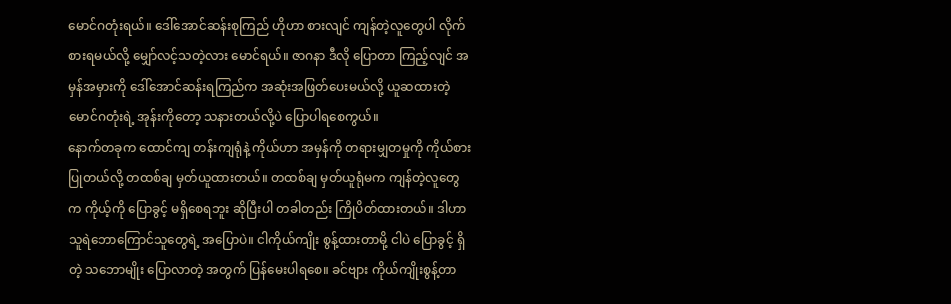မောင်ဂတုံးရယ်။ ဒေါ်အောင်ဆန်းစုကြည် ဟိုဟာ စားလျင် ကျန်တဲ့လူတွေပါ လိုက်စားရမယ်လို့ မျှော်လင့်သတဲ့လား မောင်ရယ်။ ဇာဂနာ ဒီလို ပြောတာ ကြည့်လျင် အမှန်အမှားကို ဒေါ်အောင်ဆန်းရကြည်က အဆုံးအဖြတ်ပေးမယ်လို့ ယူဆထားတဲ့ မောင်ဂတုံးရဲ့ အုန်းကိုတော့ သနားတယ်လို့ပဲ ပြောပါရစေကွယ်။
နောက်တခုက ထောင်ကျ တန်းကျရုံနဲ့ ကိုယ်ဟာ အမှန်ကို တရားမျှတမှုကို ကိုယ်စားပြုတယ်လို့ တထစ်ချ မှတ်ယူထားတယ်။ တထစ်ချ မှတ်ယူရုံမက ကျန်တဲ့လူတွေက ကိုယ့်ကို ပြောခွင့် မရှိစေရဘူး ဆိုပြီးပါ တခါတည်း ကြိုပိတ်ထားတယ်။ ဒါဟာ သူရဲဘောကြောင်သူတွေရဲ့ အပြောပဲ။ ငါကိုယ်ကျိုး စွန့်ထားတာမို့ ငါပဲ ပြောခွင့် ရှိတဲ့ သဘောမျိုး ပြောလာတဲ့ အတွက် ပြန်မေးပါရစေ။ ခင်ဗျား ကိုယ်ကျိုးစွန့်တာ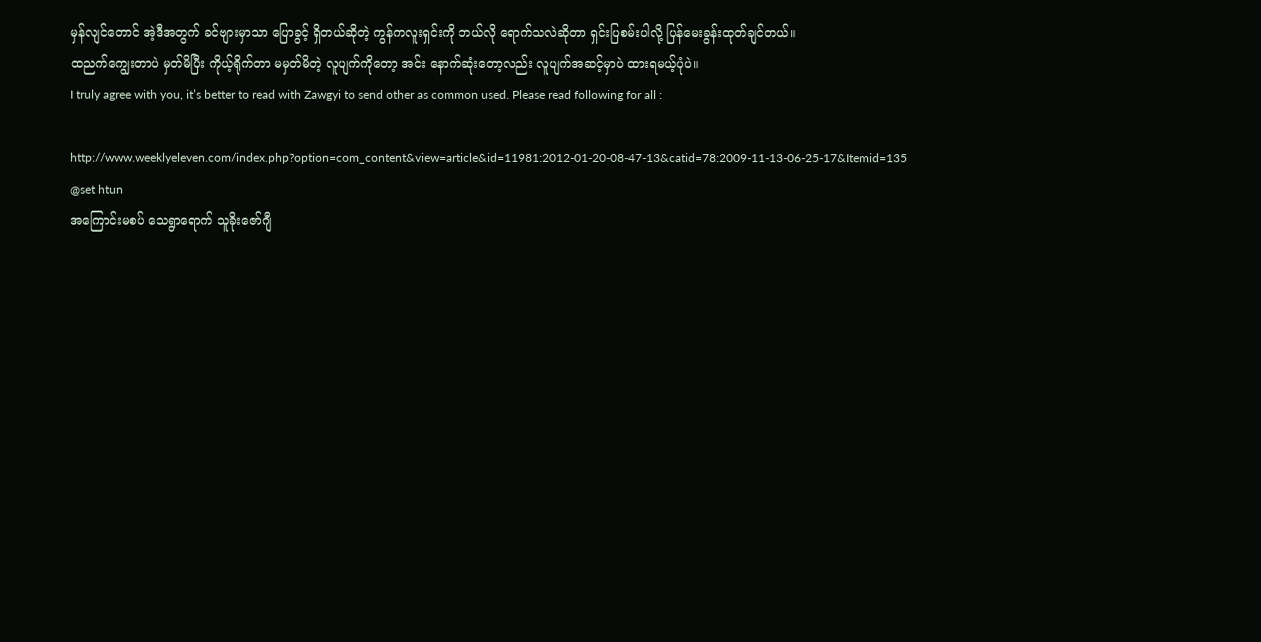မှန်လျင်တောင် အဲ့ဒီအတွက် ခင်ဗျားမှာသာ ပြောခွင့် ရှိတယ်ဆိုတဲ့ ကွန်ကလူးရှင်းကို ဘယ်လို ရောက်သလဲဆိုတာ ရှင်းပြစမ်းပါလို့ ပြန်မေးခွန်းထုတ်ချင်တယ်။
ထညက်ကျွေးတာပဲ မှတ်မိပြီး ကိုယ့်ရိုက်တာ မမှတ်မိတဲ့ လူပျက်ကိုတော့ အင်း နောက်ဆုံးတော့လည်း လူပျက်အဆင့်မှာပဲ ထားရမယ့်ပုံပဲ။
I truly agree with you, it’s better to read with Zawgyi to send other as common used. Please read following for all :

http://www.weeklyeleven.com/index.php?option=com_content&view=article&id=11981:2012-01-20-08-47-13&catid=78:2009-11-13-06-25-17&Itemid=135
@set htun
အကြောင်းမစပ် သေရွာရောက် သူခိုးဇော်ဂျီ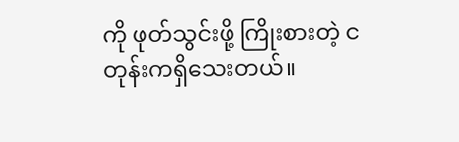ကို ဖုတ်သွင်းဖို့ ကြိုးစားတဲ့ ငတုန်းကရှိသေးတယ်။